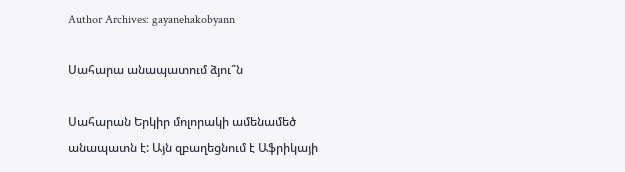Author Archives: gayanehakobyann

Սահարա անապատում ձյու՞ն

Սահարան Երկիր մոլորակի ամենամեծ անապատն է: Այն զբաղեցնում է Աֆրիկայի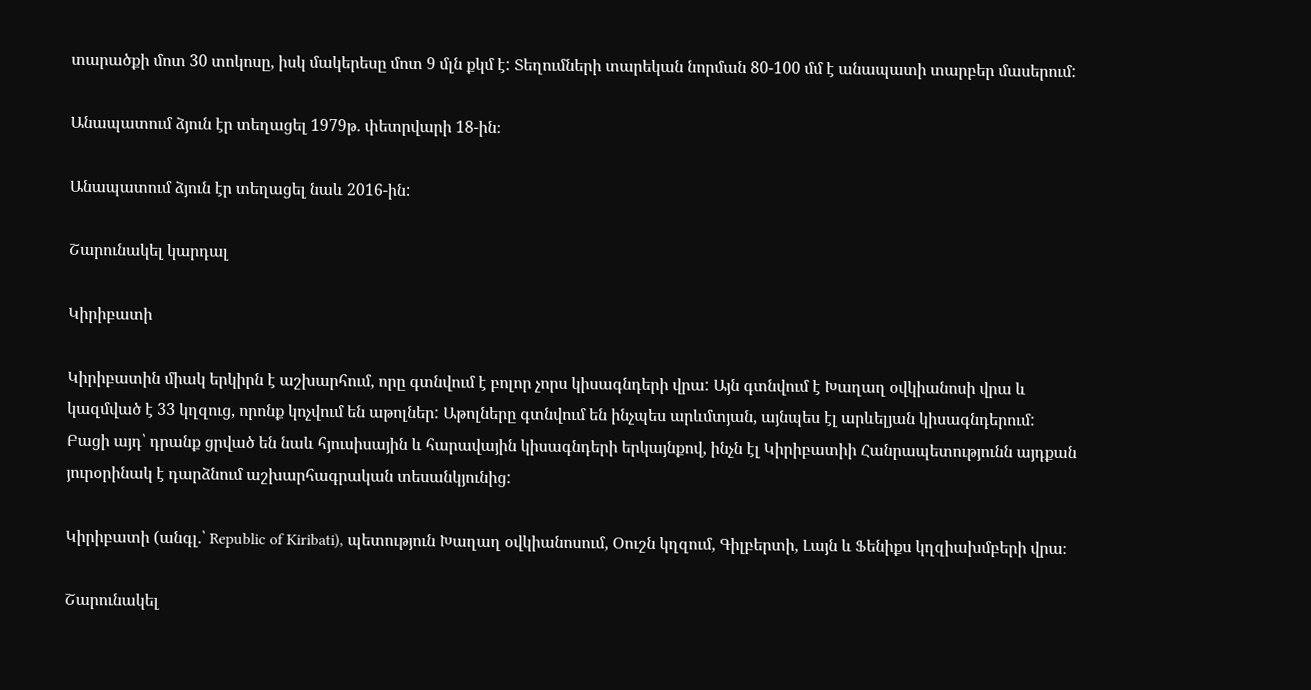տարածքի մոտ 30 տոկոսը, իսկ մակերեսը մոտ 9 մլն քկմ է: Տեղումների տարեկան նորման 80-100 մմ է անապատի տարբեր մասերում:

Անապատում ձյուն էր տեղացել 1979թ. փետրվարի 18-ին։

Անապատում ձյուն էր տեղացել նաև 2016-ին:

Շարունակել կարդալ

Կիրիբատի

Կիրիբատին միակ երկիրն է աշխարհում, որը գտնվում է բոլոր չորս կիսագնդերի վրա: Այն գտնվում է Խաղաղ օվկիանոսի վրա և կազմված է 33 կղզուց, որոնք կոչվում են աթոլներ: Աթոլները գտնվում են ինչպես արևմտյան, այնպես էլ արևելյան կիսագնդերում: Բացի այդ՝ դրանք ցրված են նաև հյուսիսային և հարավային կիսագնդերի երկայնքով, ինչն էլ Կիրիբատիի Հանրապետությունն այդքան յուրօրինակ է դարձնում աշխարհագրական տեսանկյունից:

Կիրիբատի (անգլ.՝ Republic of Kiribati), պետություն Խաղաղ օվկիանոսում, Օուշն կղզում, Գիլբերտի, Լայն և Ֆենիքս կղզիախմբերի վրա։

Շարունակել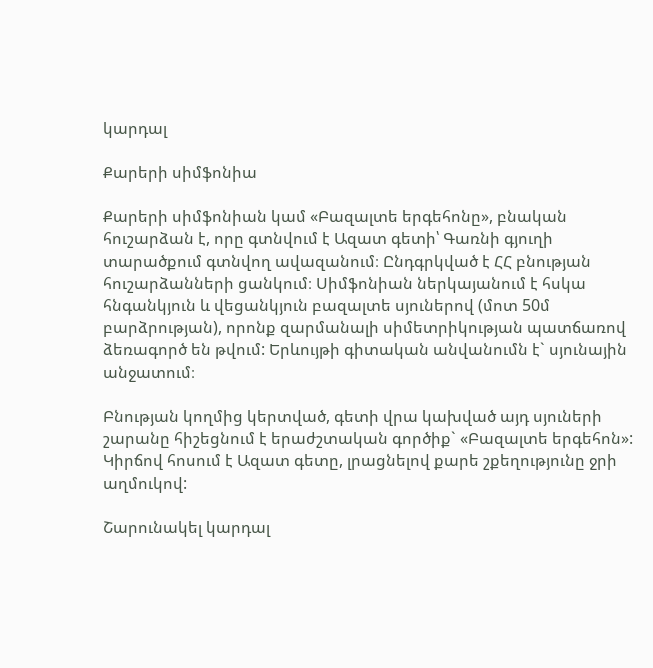կարդալ

Քարերի սիմֆոնիա

Քարերի սիմֆոնիան կամ «Բազալտե երգեհոնը», բնական հուշարձան է, որը գտնվում է Ազատ գետի՝ Գառնի գյուղի տարածքում գտնվող ավազանում։ Ընդգրկված է ՀՀ բնության հուշարձանների ցանկում։ Սիմֆոնիան ներկայանում է հսկա հնգանկյուն և վեցանկյուն բազալտե սյուներով (մոտ 50մ բարձրության), որոնք զարմանալի սիմետրիկության պատճառով ձեռագործ են թվում: Երևույթի գիտական անվանումն է` սյունային անջատում։

Բնության կողմից կերտված, գետի վրա կախված այդ սյուների շարանը հիշեցնում է երաժշտական գործիք` «Բազալտե երգեհոն»: Կիրճով հոսում է Ազատ գետը, լրացնելով քարե շքեղությունը ջրի աղմուկով:

Շարունակել կարդալ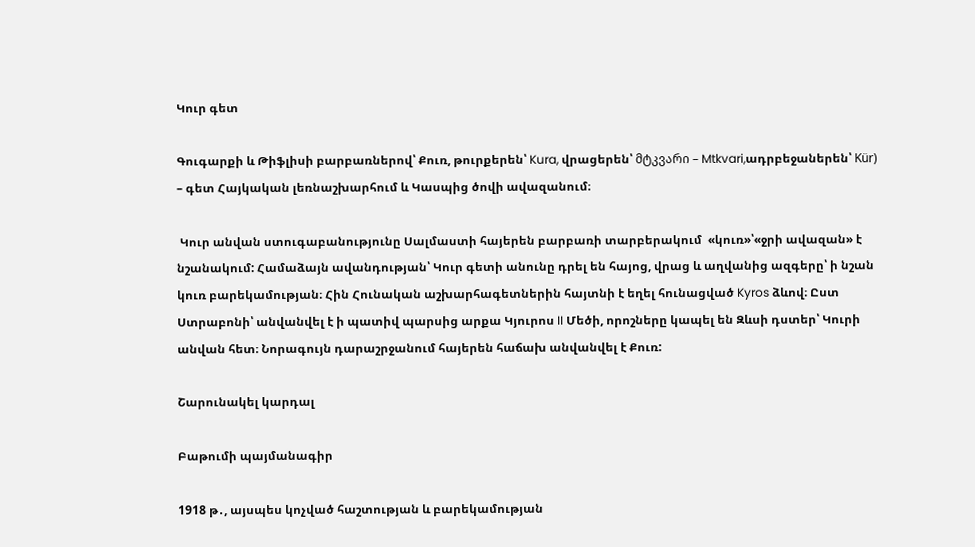Կուր գետ

Գուգարքի և Թիֆլիսի բարբառներով՝ Քուռ, թուրքերեն՝ Kura, վրացերեն՝ მტკვარი – Mtkvari,ադրբեջաներեն՝ Kür) – գետ Հայկական լեռնաշխարհում և Կասպից ծովի ավազանում։

 Կուր անվան ստուգաբանությունը Սալմաստի հայերեն բարբառի տարբերակում  «կուռ»՝«ջրի ավազան» է նշանակում: Համաձայն ավանդության՝ Կուր գետի անունը դրել են հայոց, վրաց և աղվանից ազգերը՝ ի նշան կուռ բարեկամության։ Հին Հունական աշխարհագետներին հայտնի է եղել հունացված Kyros ձևով։ Ըստ Ստրաբոնի՝ անվանվել է ի պատիվ պարսից արքա Կյուրոս II Մեծի, որոշները կապել են Զևսի դստեր՝ Կուրի անվան հետ։ Նորագույն դարաշրջանում հայերեն հաճախ անվանվել է Քուռ:

Շարունակել կարդալ

Բաթումի պայմանագիր

1918 թ․, այսպես կոչված հաշտության և բարեկամության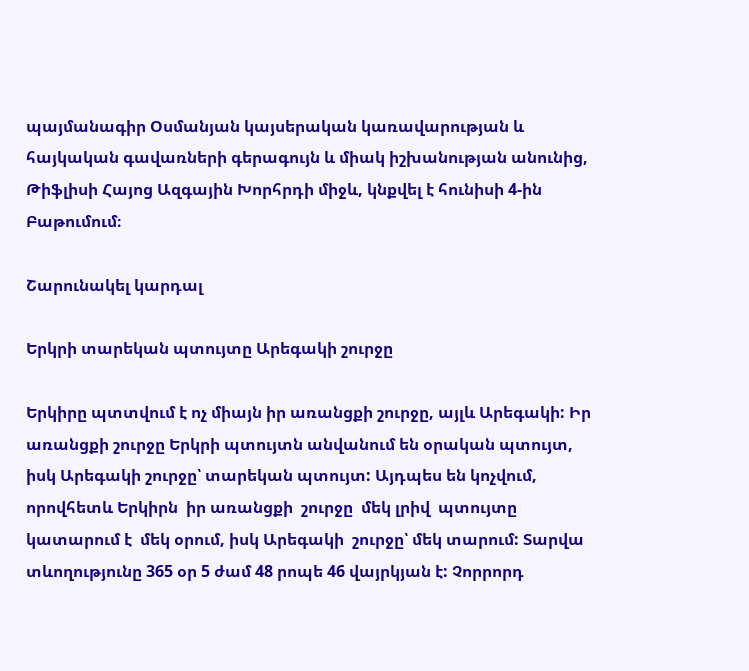պայմանագիր Օսմանյան կայսերական կառավարության և հայկական գավառների գերագույն և միակ իշխանության անունից, Թիֆլիսի Հայոց Ազգային Խորհրդի միջև, կնքվել է հունիսի 4-ին Բաթումում։

Շարունակել կարդալ

Երկրի տարեկան պտույտը Արեգակի շուրջը

Երկիրը պտտվում է ոչ միայն իր առանցքի շուրջը, այլև Արեգակի: Իր առանցքի շուրջը Երկրի պտույտն անվանում են օրական պտույտ, իսկ Արեգակի շուրջը՝ տարեկան պտույտ: Այդպես են կոչվում, որովհետև Երկիրն  իր առանցքի  շուրջը  մեկ լրիվ  պտույտը կատարում է  մեկ օրում, իսկ Արեգակի  շուրջը՝ մեկ տարում: Տարվա տևողությունը 365 օր 5 ժամ 48 րոպե 46 վայրկյան է: Չորրորդ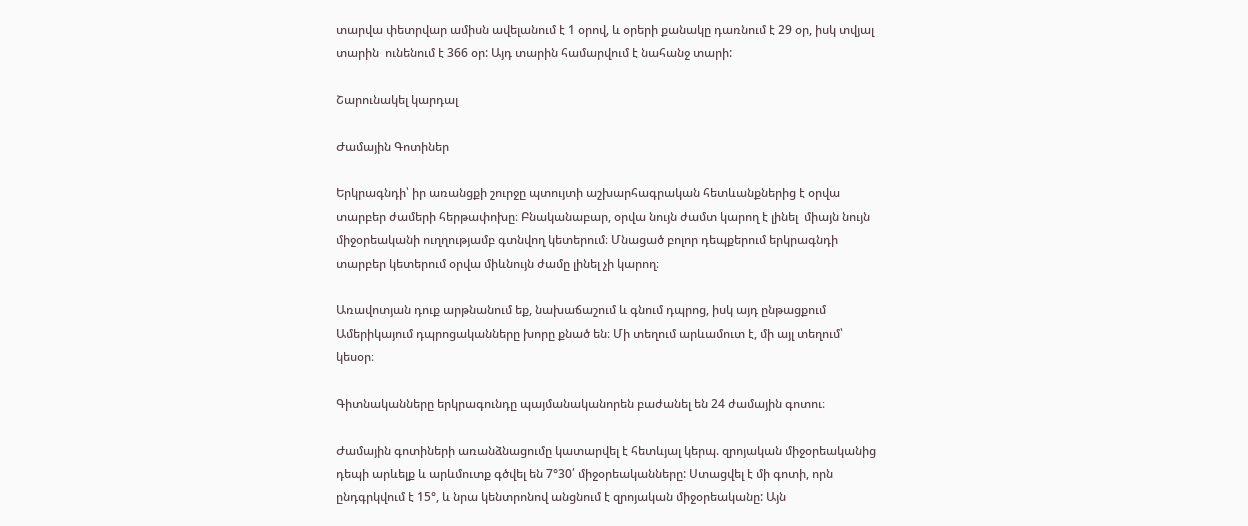տարվա փետրվար ամիսն ավելանում է 1 օրով, և օրերի քանակը դառնում է 29 օր, իսկ տվյալ տարին  ունենում է 366 օր: Այդ տարին համարվում է նահանջ տարի:

Շարունակել կարդալ

Ժամային Գոտիներ

Երկրագնդի՝ իր առանցքի շուրջը պտույտի աշխարհագրական հետևանքներից է օրվա տարբեր ժամերի հերթափոխը։ Բնականաբար, օրվա նույն ժամտ կարող է լինել  միայն նույն միջօրեականի ուղղությամբ գտնվող կետերում։ Մնացած բոլոր դեպքերում երկրագնդի տարբեր կետերում օրվա միևնույն ժամը լինել չի կարող։

Առավոտյան դուք արթնանում եք, նախաճաշում և գնում դպրոց, իսկ այդ ընթացքում Ամերիկայում դպրոցականները խորը քնած են։ Մի տեղում արևամուտ է, մի այլ տեղում՝ կեսօր։

Գիտնականները երկրագունդը պայմանականորեն բաժանել են 24 ժամային գոտու։

Ժամային գոտիների առանձնացումը կատարվել է հետևյալ կերպ. զրոյական միջօրեականից դեպի արևելք և արևմուտք գծվել են 7°30՛ միջօրեականները: Ստացվել է մի գոտի, որն ընդգրկվում է 15°, և նրա կենտրոնով անցնում է զրոյական միջօրեականը: Այն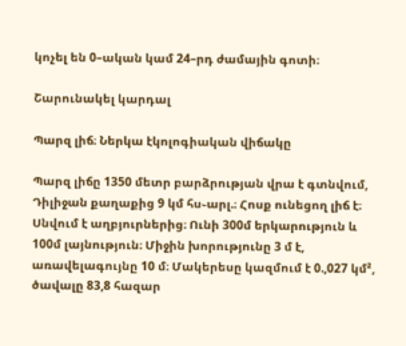կոչել են 0–ական կամ 24–րդ ժամային գոտի։

Շարունակել կարդալ

Պարզ լիճ։ Ներկա էկոլոգիական վիճակը

Պարզ լիճը 1350 մետր բարձրության վրա է գտնվում, Դիլիջան քաղաքից 9 կմ հս֊արլ.։ Հոսք ունեցող լիճ է։ Սնվում է աղբյուրներից։ Ունի 300մ երկարություն և 100մ լայնություն։ Միջին խորությունը 3 մ է, առավելագույնը 10 մ։ Մակերեսը կազմում է 0.,027 կմ², ծավալը 83,8 հազար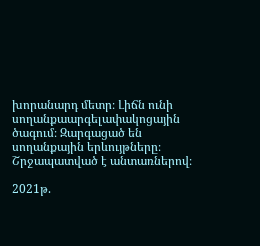խորանարդ մետր։ Լիճն ունի սողանքաարգելափակոցային ծագում։ Զարգացած են սողանքային երևույթները։ Շրջապատված է անտառներով։

2021թ.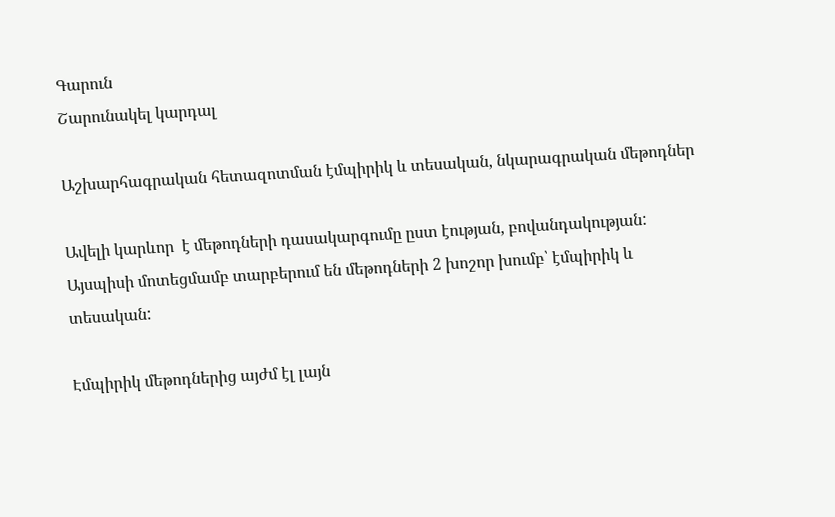Գարուն
Շարունակել կարդալ

Աշխարհագրական հետազոտման էմպիրիկ և տեսական, նկարագրական մեթոդներ

Ավելի կարևոր  է մեթոդների դասակարգումը ըստ էության, բովանդակության: Այսպիսի մոտեցմամբ տարբերում են մեթոդների 2 խոշոր խումբ՝ էմպիրիկ և տեսական:

Էմպիրիկ մեթոդներից այժմ էլ լայն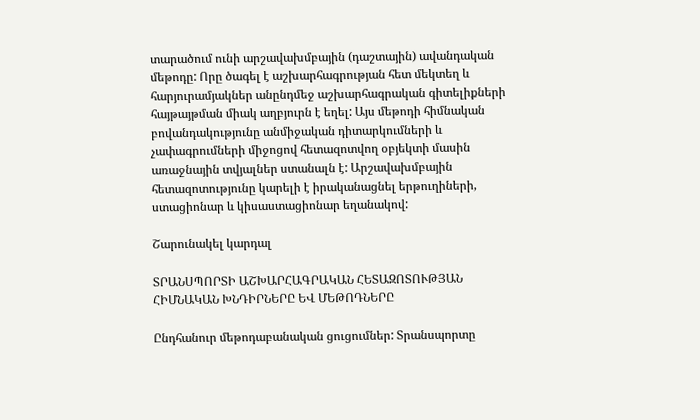տարածում ունի արշավախմբային (դաշտային) ավանդական մեթոդը: Որը ծագել է աշխարհագրության հետ մեկտեղ և հարյուրամյակներ անընդմեջ աշխարհագրական գիտելիքների հայթայթման միակ աղբյուրն է եղել: Այս մեթոդի հիմնական բովանդակությունը անմիջական դիտարկումների և չափագրումների միջոցով հետազոտվող օբյեկտի մասին առաջնային տվյալներ ստանալն է: Արշավախմբային հետազոտությունը կարելի է իրականացնել երթուղիների, ստացիոնար և կիսաստացիոնար եղանակով:

Շարունակել կարդալ

ՏՐԱՆՍՊՈՐՏԻ ԱՇԽԱՐՀԱԳՐԱԿԱՆ ՀԵՏԱԶՈՏՈՒԹՅԱՆ ՀԻՄՆԱԿԱՆ ԽՆԴԻՐՆԵՐԸ ԵՎ ՄԵԹՈԴՆԵՐԸ

Ընդհանուր մեթոդաբանական ցուցումներ: Տրանսպորտը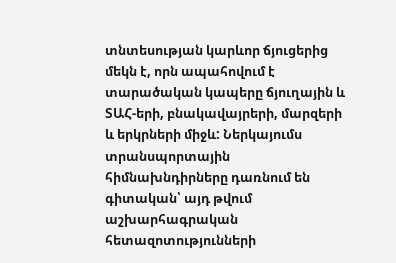տնտեսության կարևոր ճյուցերից մեկն է, որն ապահովում է տարածական կապերը ճյուղային և ՏԱՀ-երի, բնակավայրերի, մարզերի և երկրների միջև: Ներկայումս տրանսպորտային հիմնախնդիրները դառնում են գիտական՝ այդ թվում աշխարհագրական հետազոտությունների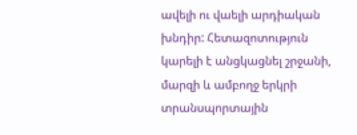ավելի ու վաելի արդիական խնդիր: Հետազոտություն կարելի է անցկացնել շրջանի, մարզի և ամբողջ երկրի տրանսպորտային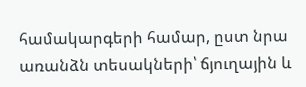համակարգերի համար, ըստ նրա առանձն տեսակների՝ ճյուղային և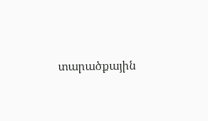տարածքային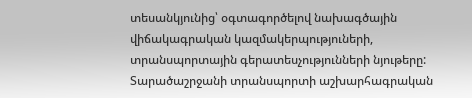տեսանկյունից՝ օգտագործելով նախագծային վիճակագրական կազմակերպություների, տրանսպորտային գերատեսչությունների նյութերը: Տարածաշրջանի տրանսպորտի աշխարհագրական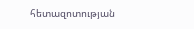հետազոտության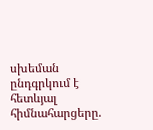սխեման ընդգրկում է հետևյալ հիմնահարցերը.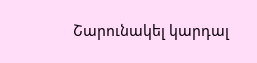Շարունակել կարդալ